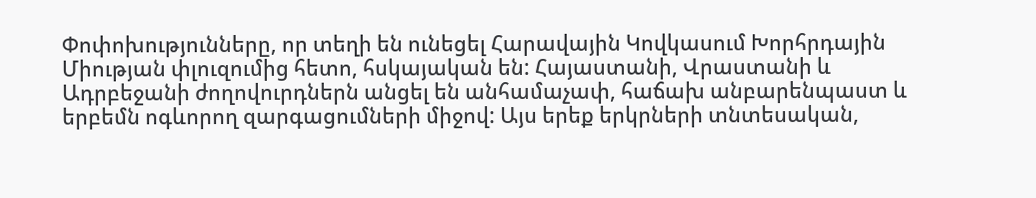Փոփոխությունները, որ տեղի են ունեցել Հարավային Կովկասում Խորհրդային Միության փլուզումից հետո, հսկայական են: Հայաստանի, Վրաստանի և Ադրբեջանի ժողովուրդներն անցել են անհամաչափ, հաճախ անբարենպաստ և երբեմն ոգևորող զարգացումների միջով: Այս երեք երկրների տնտեսական,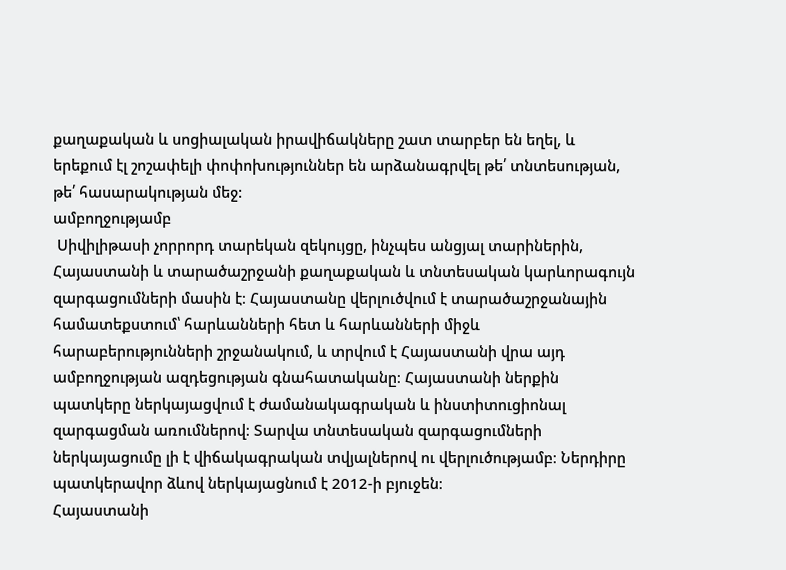քաղաքական և սոցիալական իրավիճակները շատ տարբեր են եղել, և երեքում էլ շոշափելի փոփոխություններ են արձանագրվել թե՛ տնտեսության, թե՛ հասարակության մեջ:
ամբողջությամբ
 Սիվիլիթասի չորրորդ տարեկան զեկույցը, ինչպես անցյալ տարիներին, Հայաստանի և տարածաշրջանի քաղաքական և տնտեսական կարևորագույն զարգացումների մասին է։ Հայաստանը վերլուծվում է տարածաշրջանային համատեքստում՝ հարևանների հետ և հարևանների միջև հարաբերությունների շրջանակում, և տրվում է Հայաստանի վրա այդ ամբողջության ազդեցության գնահատականը։ Հայաստանի ներքին պատկերը ներկայացվում է ժամանակագրական և ինստիտուցիոնալ զարգացման առումներով։ Տարվա տնտեսական զարգացումների ներկայացումը լի է վիճակագրական տվյալներով ու վերլուծությամբ։ Ներդիրը պատկերավոր ձևով ներկայացնում է 2012-ի բյուջեն։
Հայաստանի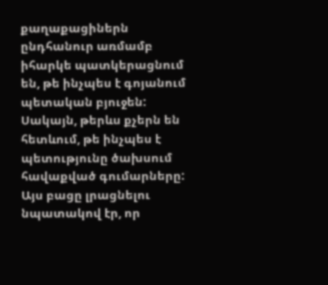քաղաքացիներն ընդհանուր առմամբ իհարկե պատկերացնում են, թե ինչպես է գոյանում պետական բյուջեն: Սակայն, թերևս քչերն են  հետևում, թե ինչպես է պետությունը ծախսում հավաքված գումարները: Այս բացը լրացնելու նպատակով էր, որ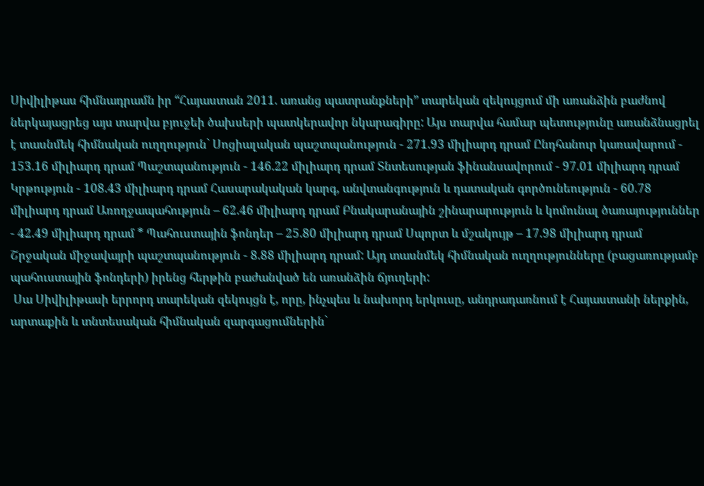Սիվիլիթաս հիմնադրամն իր “Հայաստան 2011. առանց պատրանքների” տարեկան զեկույցում մի առանձին բաժնով ներկայացրեց այս տարվա բյուջեի ծախսերի պատկերավոր նկարագիրը: Այս տարվա համար պետությունը առանձնացրել է տասնմեկ հիմնական ուղղություն` Սոցիալական պաշտպանություն - 271.93 միլիարդ դրամ Ընդհանուր կառավարում - 153.16 միլիարդ դրամ Պաշտպանություն - 146.22 միլիարդ դրամ Տնտեսության ֆինանսավորում - 97.01 միլիարդ դրամ Կրթություն - 108.43 միլիարդ դրամ Հասարակական կարգ, անվտանգություն և դատական գործունեություն - 60.78 միլիարդ դրամ Առողջապահություն – 62.46 միլիարդ դրամ Բնակարանային շինարարություն և կոմունալ ծառայություններ - 42.49 միլիարդ դրամ * Պահուստային ֆոնդեր – 25.80 միլիարդ դրամ Սպորտ և մշակույթ – 17.98 միլիարդ դրամ Շրջական միջավայրի պաշտպանություն - 8.88 միլիարդ դրամ: Այդ տասնմեկ հիմնական ուղղությունները (բացառությամբ պահուստային ֆոնդերի) իրենց հերթին բաժանված են առանձին ճյուղերի:
 Սա Սիվիլիթասի երրորդ տարեկան զեկույցն է, որը, ինչպես և նախորդ երկուսը, անդրադառնում է Հայաստանի ներքին, արտաքին և տնտեսական հիմնական զարգացումներին`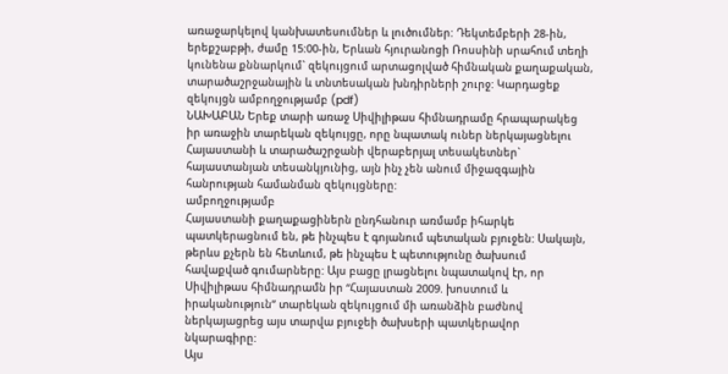առաջարկելով կանխատեսումներ և լուծումներ: Դեկտեմբերի 28-ին, երեքշաբթի, ժամը 15:00-ին, Երևան հյուրանոցի Ռոսսինի սրահում տեղի կունենա քննարկում` զեկույցում արտացոլված հիմնական քաղաքական, տարածաշրջանային և տնտեսական խնդիրների շուրջ: Կարդացեք զեկույցն ամբողջությամբ (pdf)
ՆԱԽԱԲԱՆ Երեք տարի առաջ Սիվիլիթաս հիմնադրամը հրապարակեց իր առաջին տարեկան զեկույցը, որը նպատակ ուներ ներկայացնելու Հայաստանի և տարածաշրջանի վերաբերյալ տեսակետներ` հայաստանյան տեսանկյունից, այն ինչ չեն անում միջազգային հանրության համանման զեկույցները:
ամբողջությամբ
Հայաստանի քաղաքացիներն ընդհանուր առմամբ իհարկե պատկերացնում են, թե ինչպես է գոյանում պետական բյուջեն: Սակայն, թերևս քչերն են հետևում, թե ինչպես է պետությունը ծախսում հավաքված գումարները: Այս բացը լրացնելու նպատակով էր, որ Սիվիլիթաս հիմնադրամն իր “Հայաստան 2009. խոստում և իրականություն” տարեկան զեկույցում մի առանձին բաժնով ներկայացրեց այս տարվա բյուջեի ծախսերի պատկերավոր նկարագիրը:
Այս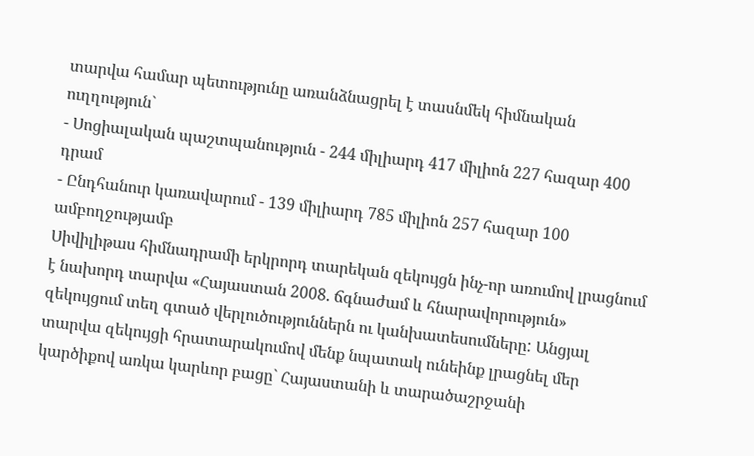տարվա համար պետությունը առանձնացրել է տասնմեկ հիմնական ուղղություն`
- Սոցիալական պաշտպանություն - 244 միլիարդ 417 միլիոն 227 հազար 400 դրամ
- Ընդհանուր կառավարում - 139 միլիարդ 785 միլիոն 257 հազար 100
ամբողջությամբ
Սիվիլիթաս հիմնադրամի երկրորդ տարեկան զեկույցն ինչ-որ առումով լրացնում է նախորդ տարվա «Հայաստան 2008. ճգնաժամ և հնարավորություն» զեկույցում տեղ գտած վերլուծություններն ու կանխատեսումները: Անցյալ տարվա զեկույցի հրատարակումով մենք նպատակ ունեինք լրացնել մեր կարծիքով առկա կարևոր բացը` Հայաստանի և տարածաշրջանի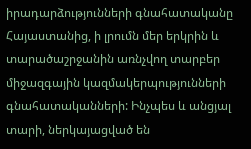իրադարձությունների գնահատականը Հայաստանից, ի լրումն մեր երկրին և տարածաշրջանին առնչվող տարբեր միջազգային կազմակերպությունների գնահատականների: Ինչպես և անցյալ տարի, ներկայացված են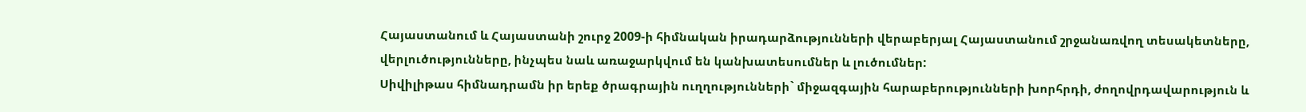Հայաստանում և Հայաստանի շուրջ 2009-ի հիմնական իրադարձությունների վերաբերյալ Հայաստանում շրջանառվող տեսակետները, վերլուծությունները, ինչպես նաև առաջարկվում են կանխատեսումներ և լուծումներ:
Սիվիլիթաս հիմնադրամն իր երեք ծրագրային ուղղությունների` միջազգային հարաբերությունների խորհրդի, ժողովրդավարություն և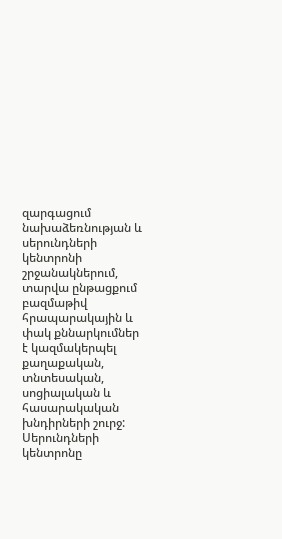զարգացում նախաձեռնության և սերունդների կենտրոնի շրջանակներում, տարվա ընթացքում բազմաթիվ հրապարակային և փակ քննարկումներ է կազմակերպել քաղաքական, տնտեսական, սոցիալական և հասարակական խնդիրների շուրջ:
Սերունդների կենտրոնը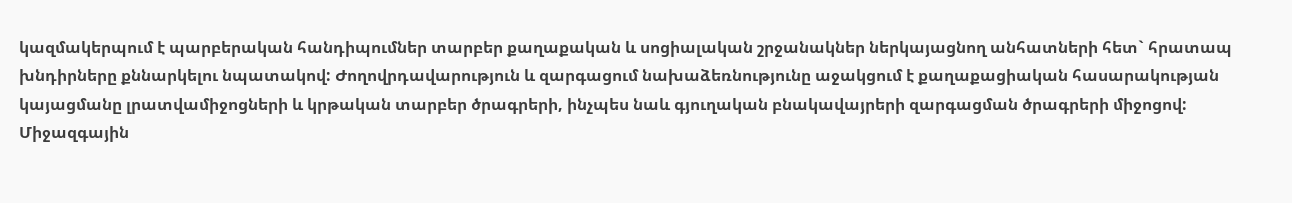կազմակերպում է պարբերական հանդիպումներ տարբեր քաղաքական և սոցիալական շրջանակներ ներկայացնող անհատների հետ` հրատապ խնդիրները քննարկելու նպատակով: Ժողովրդավարություն և զարգացում նախաձեռնությունը աջակցում է քաղաքացիական հասարակության կայացմանը լրատվամիջոցների և կրթական տարբեր ծրագրերի, ինչպես նաև գյուղական բնակավայրերի զարգացման ծրագրերի միջոցով: Միջազգային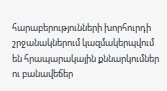հարաբերությունների խորհուրդի շրջանակներում կազմակերպվում են հրապարակային քննարկումներ ու բանավեճեր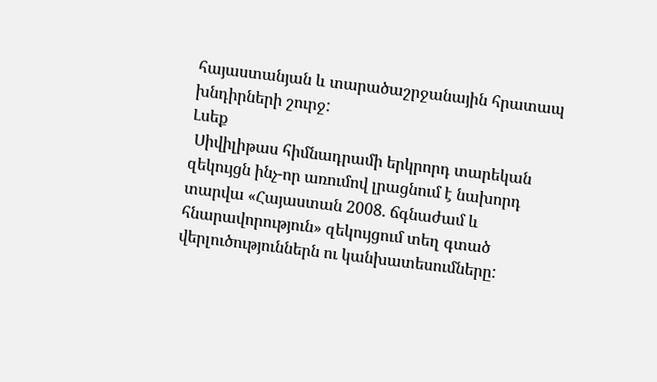հայաստանյան և տարածաշրջանային հրատապ խնդիրների շուրջ:
Լսեք
 Սիվիլիթաս հիմնադրամի երկրորդ տարեկան զեկույցն ինչ-որ առումով լրացնում է նախորդ տարվա «Հայաստան 2008. ճգնաժամ և հնարավորություն» զեկույցում տեղ գտած վերլուծություններն ու կանխատեսումները: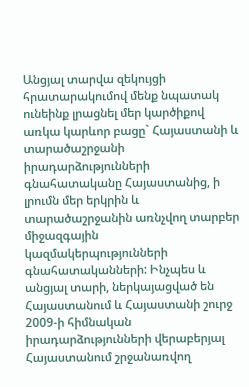Անցյալ տարվա զեկույցի հրատարակումով մենք նպատակ ունեինք լրացնել մեր կարծիքով առկա կարևոր բացը` Հայաստանի և տարածաշրջանի իրադարձությունների գնահատականը Հայաստանից, ի լրումն մեր երկրին և տարածաշրջանին առնչվող տարբեր միջազգային կազմակերպությունների գնահատականների: Ինչպես և անցյալ տարի, ներկայացված են Հայաստանում և Հայաստանի շուրջ 2009-ի հիմնական իրադարձությունների վերաբերյալ Հայաստանում շրջանառվող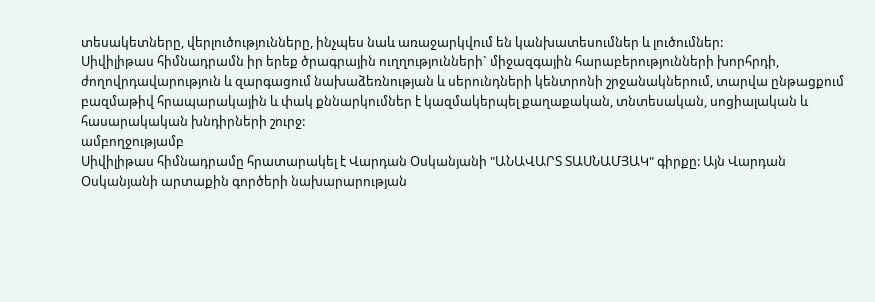տեսակետները, վերլուծությունները, ինչպես նաև առաջարկվում են կանխատեսումներ և լուծումներ:
Սիվիլիթաս հիմնադրամն իր երեք ծրագրային ուղղությունների` միջազգային հարաբերությունների խորհրդի, ժողովրդավարություն և զարգացում նախաձեռնության և սերունդների կենտրոնի շրջանակներում, տարվա ընթացքում բազմաթիվ հրապարակային և փակ քննարկումներ է կազմակերպել քաղաքական, տնտեսական, սոցիալական և հասարակական խնդիրների շուրջ:
ամբողջությամբ
Սիվիլիթաս հիմնադրամը հրատարակել է Վարդան Օսկանյանի "ԱՆԱՎԱՐՏ ՏԱՍՆԱՄՅԱԿ" գիրքը: Այն Վարդան Օսկանյանի արտաքին գործերի նախարարության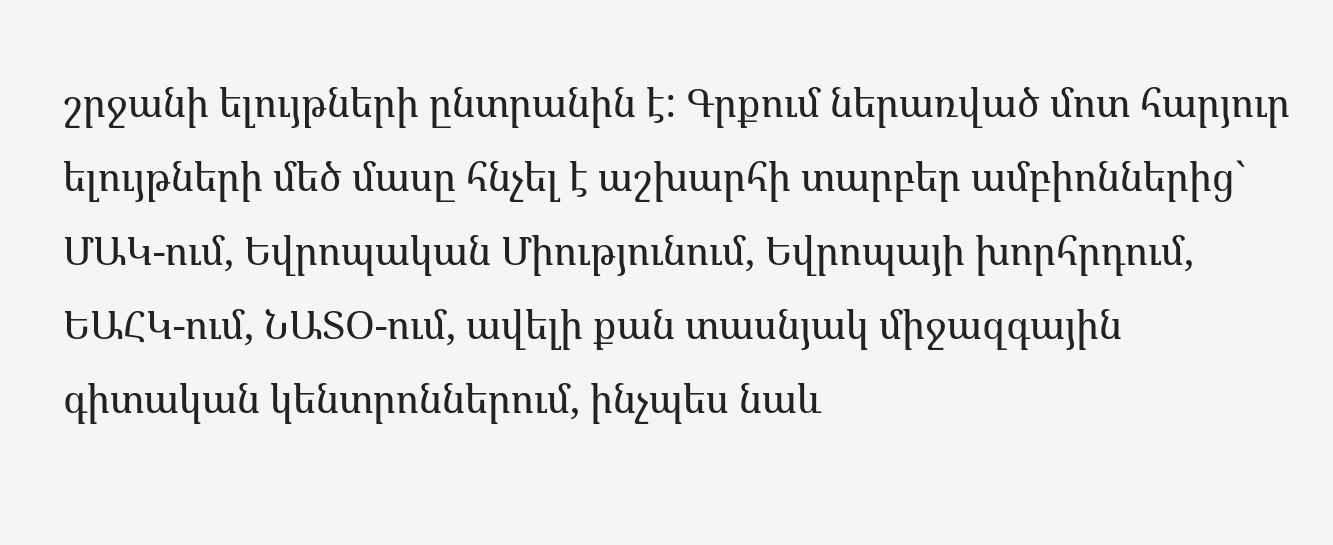շրջանի ելույթների ընտրանին է: Գրքում ներառված մոտ հարյուր ելույթների մեծ մասը հնչել է աշխարհի տարբեր ամբիոններից` ՄԱԿ-ում, Եվրոպական Միությունում, Եվրոպայի խորհրդում, ԵԱՀԿ-ում, ՆԱՏՕ-ում, ավելի քան տասնյակ միջազգային գիտական կենտրոններում, ինչպես նաև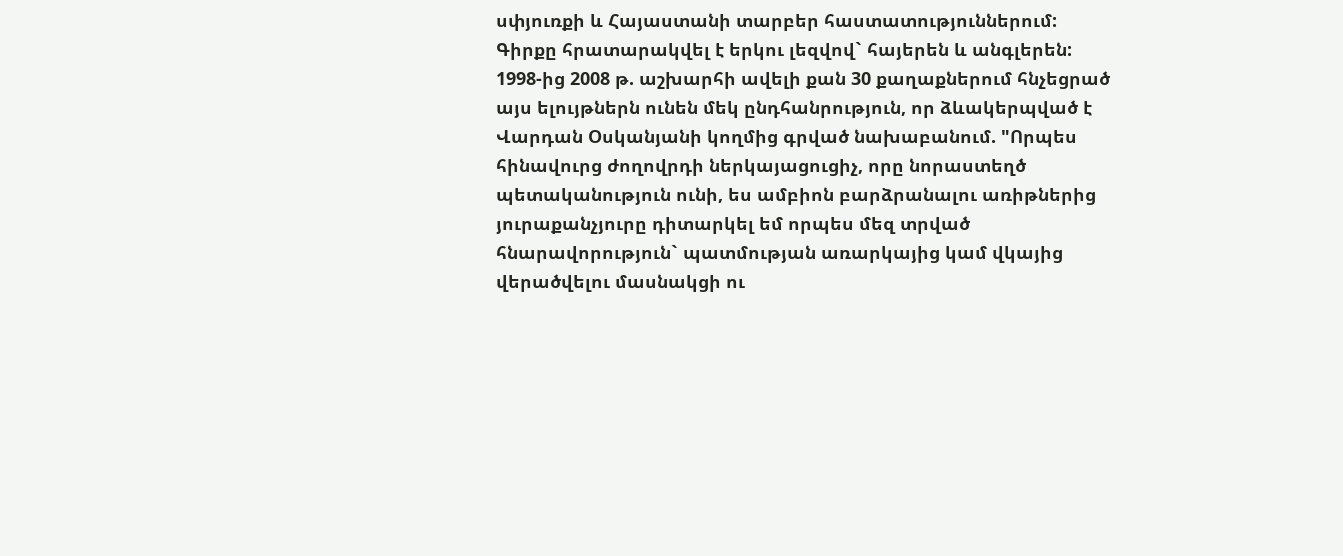սփյուռքի և Հայաստանի տարբեր հաստատություններում: Գիրքը հրատարակվել է երկու լեզվով` հայերեն և անգլերեն: 1998-ից 2008 թ. աշխարհի ավելի քան 30 քաղաքներում հնչեցրած այս ելույթներն ունեն մեկ ընդհանրություն, որ ձևակերպված է Վարդան Օսկանյանի կողմից գրված նախաբանում. "Որպես հինավուրց ժողովրդի ներկայացուցիչ, որը նորաստեղծ պետականություն ունի, ես ամբիոն բարձրանալու առիթներից յուրաքանչյուրը դիտարկել եմ որպես մեզ տրված հնարավորություն` պատմության առարկայից կամ վկայից վերածվելու մասնակցի ու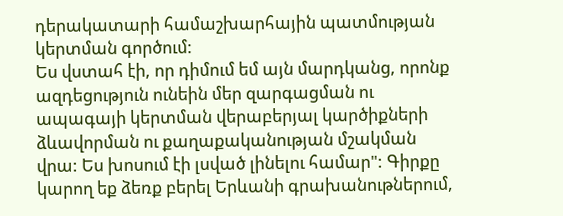դերակատարի համաշխարհային պատմության կերտման գործում:
Ես վստահ էի, որ դիմում եմ այն մարդկանց, որոնք ազդեցություն ունեին մեր զարգացման ու ապագայի կերտման վերաբերյալ կարծիքների ձևավորման ու քաղաքականության մշակման վրա: Ես խոսում էի լսված լինելու համար": Գիրքը կարող եք ձեռք բերել Երևանի գրախանութներում,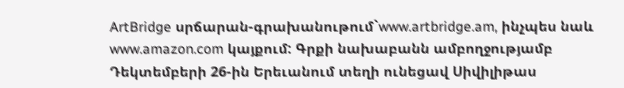ArtBridge սրճարան-գրախանութում`www.artbridge.am, ինչպես նաև www.amazon.com կայքում: Գրքի նախաբանն ամբողջությամբ
Դեկտեմբերի 26-ին Երեւանում տեղի ունեցավ Սիվիլիթաս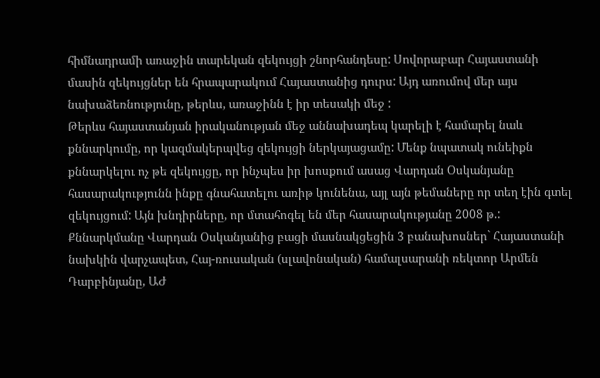հիմնադրամի առաջին տարեկան զեկույցի շնորհանդեսը: Սովորաբար Հայաստանի մասին զեկույցներ են հրապարակում Հայաստանից դուրս: Այդ առումով մեր այս նախաձեռնությունը, թերևս, առաջինն է իր տեսակի մեջ :
Թերևս հայաստանյան իրականության մեջ աննախադեպ կարելի է համարել նաև քննարկումը, որ կազմակերպվեց զեկույցի ներկայացամը: Մենք նպատակ ունեիքն քննարկելու ոչ թե զեկույցը, որ ինչպես իր խոսքում ասաց Վարդան Օսկանյանը հասարակությունն ինքը գնահատելու առիթ կունենա, այլ այն թեմաները որ տեղ էին գտել զեկույցում: Այն խնդիրները, որ մտահոգել են մեր հասարակությանը 2008 թ.: Քննարկմանը Վարդան Օսկանյանից բացի մասնակցեցին 3 բանախոսներ` Հայաստանի նախկին վարչապետ, Հայ-ռուսական (սլավոնական) համալսարանի ռեկտոր Արմեն Դարբինյանը, ԱԺ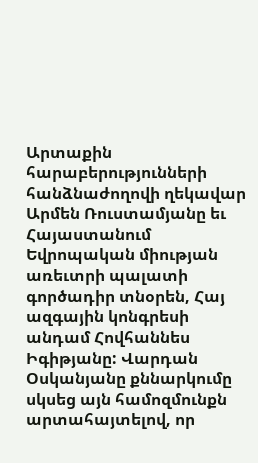Արտաքին հարաբերությունների հանձնաժողովի ղեկավար Արմեն Ռուստամյանը եւ Հայաստանում Եվրոպական միության առեւտրի պալատի գործադիր տնօրեն, Հայ ազգային կոնգրեսի անդամ Հովհաննես Իգիթյանը: Վարդան Օսկանյանը քննարկումը սկսեց այն համոզմունքն արտահայտելով, որ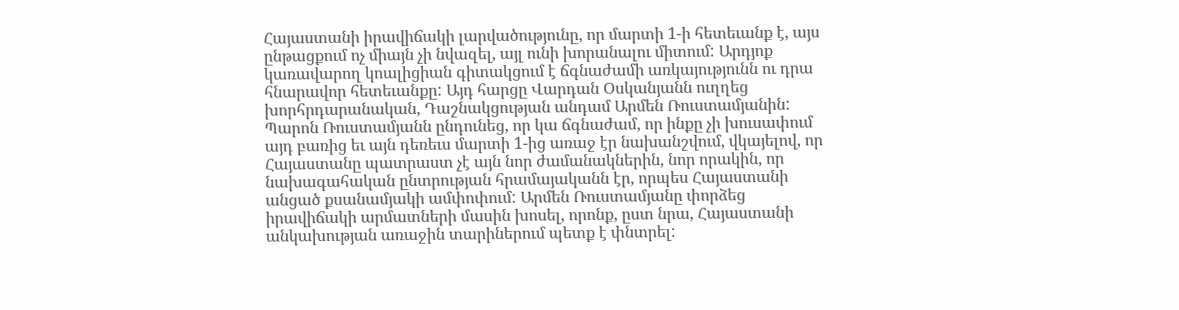Հայաստանի իրավիճակի լարվածությունը, որ մարտի 1-ի հետեւանք է, այս ընթացքում ոչ միայն չի նվազել, այլ ունի խորանալու միտում: Արդյոք կառավարող կոալիցիան գիտակցում է ճգնաժամի առկայությունն ու դրա հնարավոր հետեւանքը: Այդ հարցը Վարդան Օսկանյանն ուղղեց խորհրդարանական, Դաշնակցության անդամ Արմեն Ռուստամյանին: Պարոն Ռուստամյանն ընդունեց, որ կա ճգնաժամ, որ ինքը չի խուսափում այդ բառից եւ այն դեռեւս մարտի 1-ից առաջ էր նախանշվում, վկայելով, որ Հայաստանը պատրաստ չէ այն նոր ժամանակներին, նոր որակին, որ նախագահական ընտրության հրամայականն էր, որպես Հայաստանի անցած քսանամյակի ամփոփում: Արմեն Ռուստամյանը փորձեց իրավիճակի արմատների մասին խոսել, որոնք, ըստ նրա, Հայաստանի անկախության առաջին տարիներում պետք է փնտրել: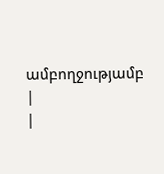ամբողջությամբ
|
|